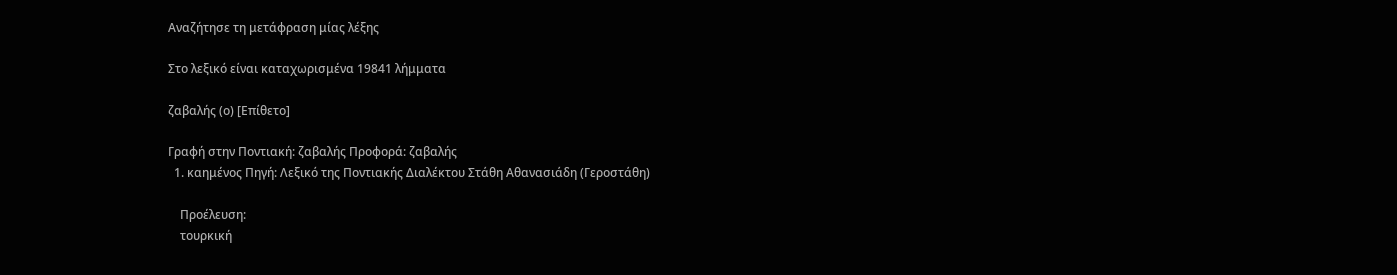Αναζήτησε τη μετάφραση μίας λέξης

Στο λεξικό είναι καταχωρισμένα 19841 λήμματα

ζαβαλής (ο) [Επίθετο]

Γραφή στην Ποντιακή: ζαβαλής Προφορά: ζαβαλής
  1. καημένος Πηγή: Λεξικό της Ποντιακής Διαλέκτου Στάθη Αθανασιάδη (Γεροστάθη)

    Προέλευση:
    τουρκική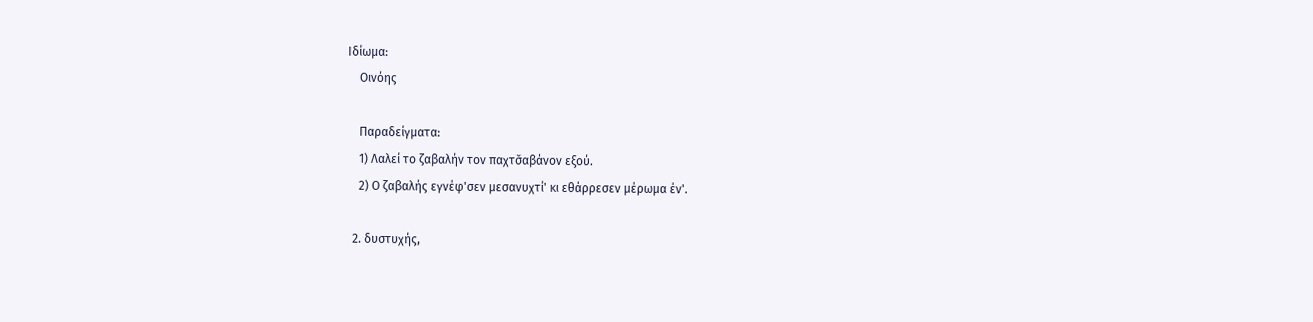Ιδίωμα:
    Οινόης

    Παραδείγματα:
    1) Λαλεί το ζαβαλήν τον παχτσ̌αβάνον εξού.
    2) Ο ζαβαλής εγνέφ'σεν μεσανυχτί' κι εθάρρεσεν μέρωμα έν'.

  2. δυστυχής,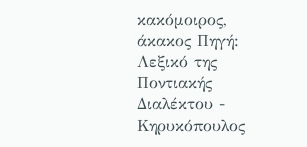κακόμοιρος, άκακος Πηγή: Λεξικό της Ποντιακής Διαλέκτου - Κηρυκόπουλος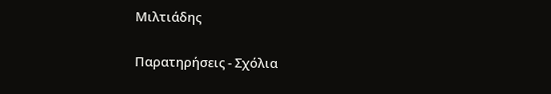Μιλτιάδης

Παρατηρήσεις - Σχόλια